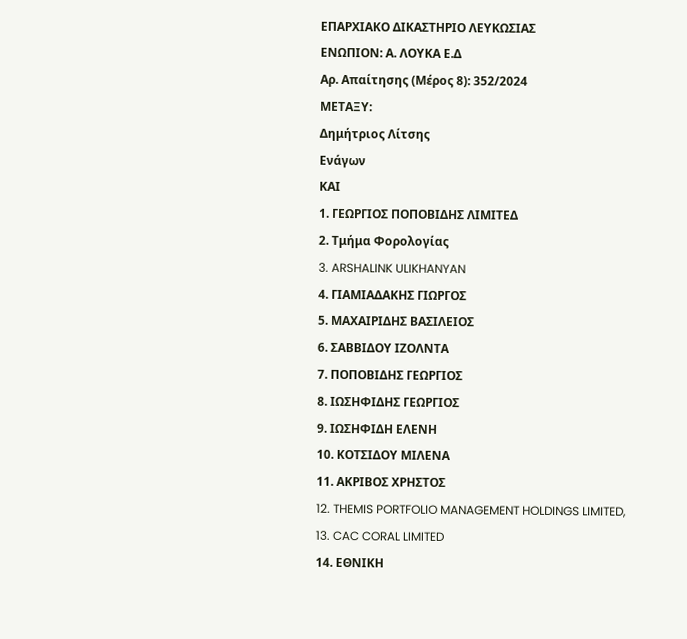ΕΠΑΡΧΙΑΚΟ ΔΙΚΑΣΤΗΡΙΟ ΛΕΥΚΩΣΙΑΣ
ΕΝΩΠΙΟΝ: Α. ΛΟΥΚΑ Ε.Δ
Αρ. Απαίτησης (Μέρος 8): 352/2024
ΜΕΤΑΞΥ:
Δημήτριος Λίτσης
Ενάγων
ΚΑΙ
1. ΓΕΩΡΓΙΟΣ ΠΟΠΟΒΙΔΗΣ ΛΙΜΙΤΕΔ
2. Τμήμα Φορολογίας
3. ARSHALINK ULIKHANYAN
4. ΓΙΑΜΙΑΔΑΚΗΣ ΓΙΩΡΓΟΣ
5. ΜΑΧΑΙΡΙΔΗΣ ΒΑΣΙΛΕΙΟΣ
6. ΣΑΒΒΙΔΟΥ ΙΖΟΛΝΤΑ
7. ΠΟΠΟΒΙΔΗΣ ΓΕΩΡΓΙΟΣ
8. ΙΩΣΗΦΙΔΗΣ ΓΕΩΡΓΙΟΣ
9. ΙΩΣΗΦΙΔΗ ΕΛΕΝΗ
10. ΚΟΤΣΙΔΟΥ ΜΙΛΕΝΑ
11. ΑΚΡΙΒΟΣ ΧΡΗΣΤΟΣ
12. THEMIS PORTFOLIO MANAGEMENT HOLDINGS LIMITED,
13. CAC CORAL LIMITED
14. ΕΘΝΙΚΗ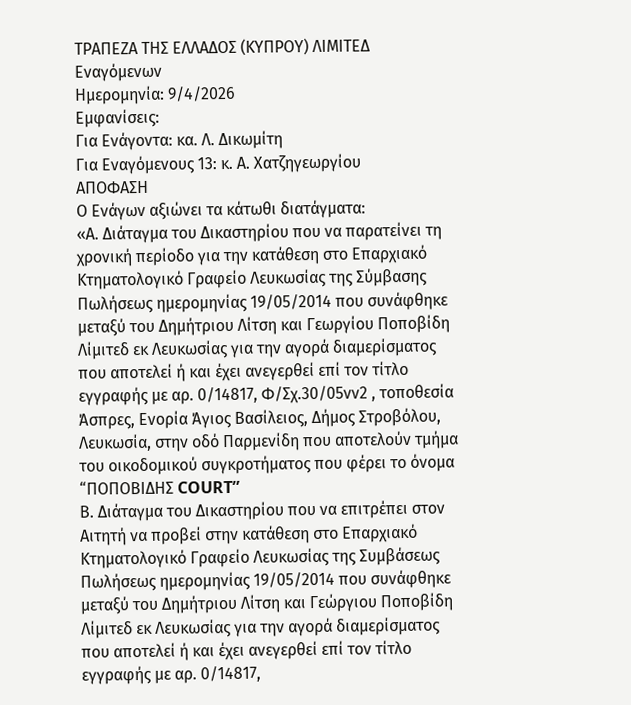ΤΡΑΠΕΖΑ ΤΗΣ ΕΛΛΑΔΟΣ (ΚΥΠΡΟΥ) ΛΙΜΙΤΕΔ
Εναγόμενων
Ημερομηνία: 9/4/2026
Εμφανίσεις:
Για Ενάγοντα: κα. Λ. Δικωμίτη
Για Εναγόμενους 13: κ. Α. Χατζηγεωργίου
ΑΠΟΦΑΣΗ
Ο Ενάγων αξιώνει τα κάτωθι διατάγματα:
«Α. Διάταγμα του Δικαστηρίου που να παρατείνει τη χρονική περίοδο για την κατάθεση στο Επαρχιακό Κτηματολογικό Γραφείο Λευκωσίας της Σύμβασης Πωλήσεως ημερομηνίας 19/05/2014 που συνάφθηκε μεταξύ του Δημήτριου Λίτση και Γεωργίου Ποποβίδη Λίμιτεδ εκ Λευκωσίας για την αγορά διαμερίσματος που αποτελεί ή και έχει ανεγερθεί επί τον τίτλο εγγραφής με αρ. 0/14817, Φ/Σχ.30/05νν2 , τοποθεσία Άσπρες, Ενορία Άγιος Βασίλειος, Δήμος Στροβόλου, Λευκωσία, στην οδό Παρμενίδη που αποτελούν τμήμα του οικοδομικού συγκροτήματος που φέρει το όνομα “ΠΟΠΟΒΙΔΗΣ COURT”
Β. Διάταγμα του Δικαστηρίου που να επιτρέπει στον Αιτητή να προβεί στην κατάθεση στο Επαρχιακό Κτηματολογικό Γραφείο Λευκωσίας της Συμβάσεως Πωλήσεως ημερομηνίας 19/05/2014 που συνάφθηκε μεταξύ του Δημήτριου Λίτση και Γεώργιου Ποποβίδη Λίμιτεδ εκ Λευκωσίας για την αγορά διαμερίσματος που αποτελεί ή και έχει ανεγερθεί επί τον τίτλο εγγραφής με αρ. 0/14817,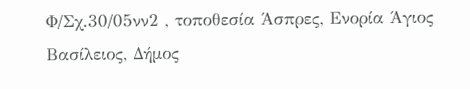Φ/Σχ.30/05νν2 , τοποθεσία Άσπρες, Ενορία Άγιος Βασίλειος, Δήμος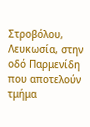Στροβόλου, Λευκωσία, στην οδό Παρμενίδη που αποτελούν τμήμα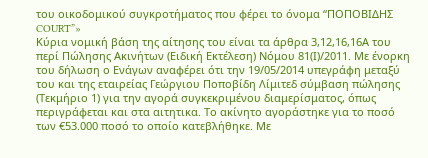του οικοδομικού συγκροτήματος που φέρει το όνομα “ΠΟΠΟΒΙΔΗΣ COURT”»
Κύρια νομική βάση της αίτησης του είναι τα άρθρα 3,12,16,16Α του περί Πώλησης Ακινήτων (Ειδική Εκτέλεση) Νόμου 81(Ι)/2011. Με ένορκη του δήλωση ο Ενάγων αναφέρει ότι την 19/05/2014 υπεγράφη μεταξύ του και της εταιρείας Γεώργιου Ποποβίδη Λίμιτεδ σύμβαση πώλησης (Τεκμήριο 1) για την αγορά συγκεκριμένου διαμερίσματος, όπως περιγράφεται και στα αιτητικα. Το ακίνητο αγοράστηκε για το ποσό των €53.000 ποσό το οποίο κατεβλήθηκε. Με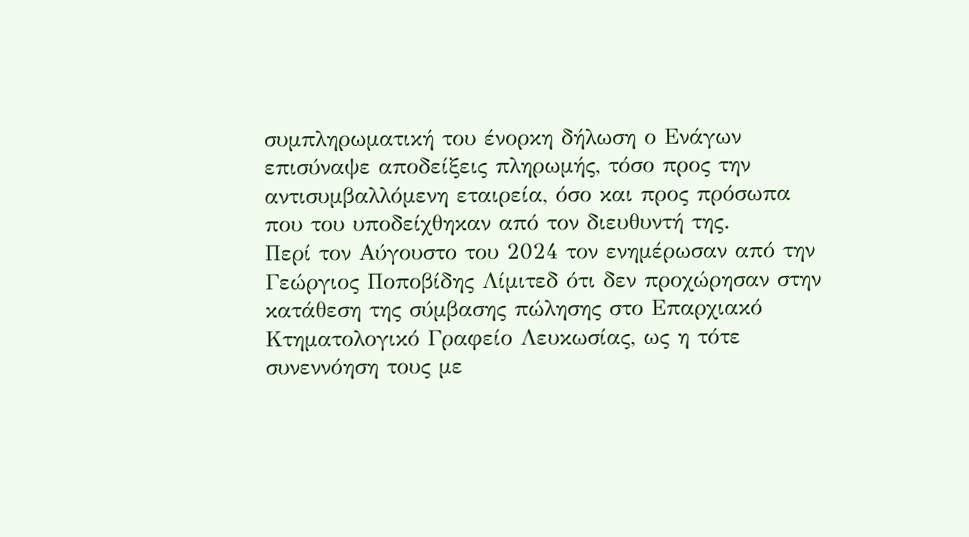συμπληρωματική του ένορκη δήλωση ο Ενάγων επισύναψε αποδείξεις πληρωμής, τόσο προς την αντισυμβαλλόμενη εταιρεία, όσο και προς πρόσωπα που του υποδείχθηκαν από τον διευθυντή της.
Περί τον Αύγουστο του 2024 τον ενημέρωσαν από την Γεώργιος Ποποβίδης Λίμιτεδ ότι δεν προχώρησαν στην κατάθεση της σύμβασης πώλησης στο Επαρχιακό Κτηματολογικό Γραφείο Λευκωσίας, ως η τότε συνεννόηση τους με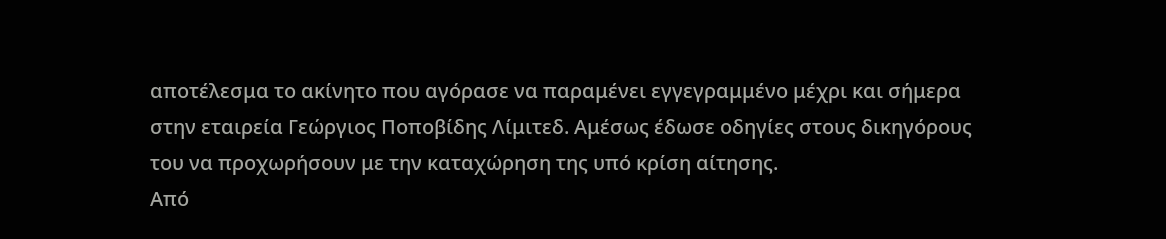αποτέλεσμα το ακίνητο που αγόρασε να παραμένει εγγεγραμμένο μέχρι και σήμερα στην εταιρεία Γεώργιος Ποποβίδης Λίμιτεδ. Αμέσως έδωσε οδηγίες στους δικηγόρους του να προχωρήσουν με την καταχώρηση της υπό κρίση αίτησης.
Από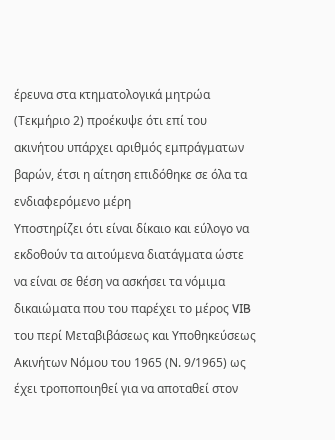έρευνα στα κτηματολογικά μητρώα (Τεκμήριο 2) προέκυψε ότι επί του ακινήτου υπάρχει αριθμός εμπράγματων βαρών, έτσι η αίτηση επιδόθηκε σε όλα τα ενδιαφερόμενο μέρη
Υποστηρίζει ότι είναι δίκαιο και εύλογο να εκδοθούν τα αιτούμενα διατάγματα ώστε να είναι σε θέση να ασκήσει τα νόμιμα δικαιώματα που του παρέχει το μέρος VIB του περί Μεταβιβάσεως και Υποθηκεύσεως Ακινήτων Νόμου του 1965 (Ν. 9/1965) ως έχει τροποποιηθεί για να αποταθεί στον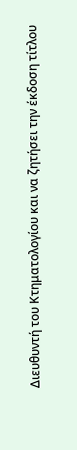Διευθυντή του Κτηματολογίου και να ζητήσει την έκδοση τίτλου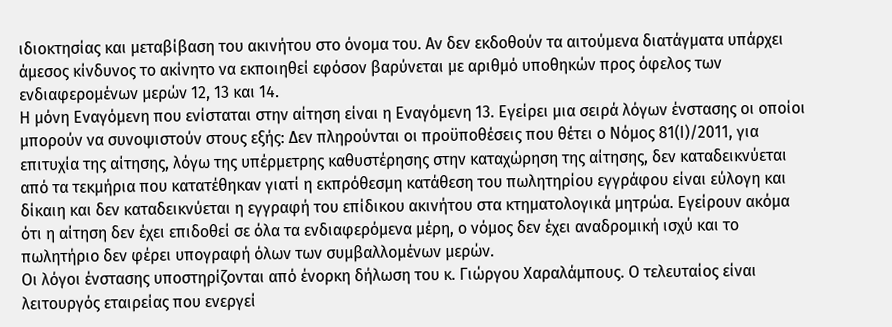ιδιοκτησίας και μεταβίβαση του ακινήτου στο όνομα του. Αν δεν εκδοθούν τα αιτούμενα διατάγματα υπάρχει άμεσος κίνδυνος το ακίνητο να εκποιηθεί εφόσον βαρύνεται με αριθμό υποθηκών προς όφελος των ενδιαφερομένων μερών 12, 13 και 14.
Η μόνη Εναγόμενη που ενίσταται στην αίτηση είναι η Εναγόμενη 13. Εγείρει μια σειρά λόγων ένστασης οι οποίοι μπορούν να συνοψιστούν στους εξής: Δεν πληρούνται οι προϋποθέσεις που θέτει ο Νόμος 81(Ι)/2011, για επιτυχία της αίτησης, λόγω της υπέρμετρης καθυστέρησης στην καταχώρηση της αίτησης, δεν καταδεικνύεται από τα τεκμήρια που κατατέθηκαν γιατί η εκπρόθεσμη κατάθεση του πωλητηρίου εγγράφου είναι εύλογη και δίκαιη και δεν καταδεικνύεται η εγγραφή του επίδικου ακινήτου στα κτηματολογικά μητρώα. Εγείρουν ακόμα ότι η αίτηση δεν έχει επιδοθεί σε όλα τα ενδιαφερόμενα μέρη, ο νόμος δεν έχει αναδρομική ισχύ και το πωλητήριο δεν φέρει υπογραφή όλων των συμβαλλομένων μερών.
Οι λόγοι ένστασης υποστηρίζονται από ένορκη δήλωση του κ. Γιώργου Χαραλάμπους. Ο τελευταίος είναι λειτουργός εταιρείας που ενεργεί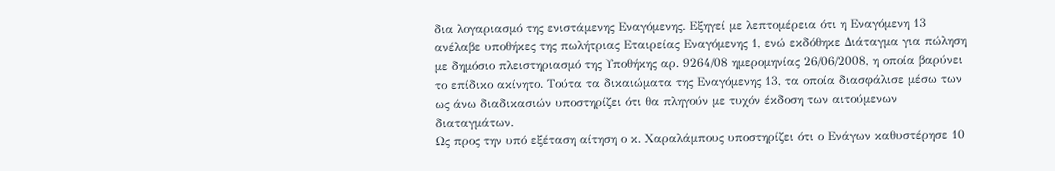δια λογαριασμό της ενιστάμενης Εναγόμενης. Εξηγεί με λεπτομέρεια ότι η Εναγόμενη 13 ανέλαβε υποθήκες της πωλήτριας Εταιρείας Εναγόμενης 1, ενώ εκδόθηκε Διάταγμα για πώληση με δημόσιο πλειστηριασμό της Υποθήκης αρ. 9264/08 ημερομηνίας 26/06/2008, η οποία βαρύνει το επίδικο ακίνητο. Τούτα τα δικαιώματα της Εναγόμενης 13, τα οποία διασφάλισε μέσω των ως άνω διαδικασιών υποστηρίζει ότι θα πληγούν με τυχόν έκδοση των αιτούμενων διαταγμάτων.
Ως προς την υπό εξέταση αίτηση ο κ. Χαραλάμπους υποστηρίζει ότι ο Ενάγων καθυστέρησε 10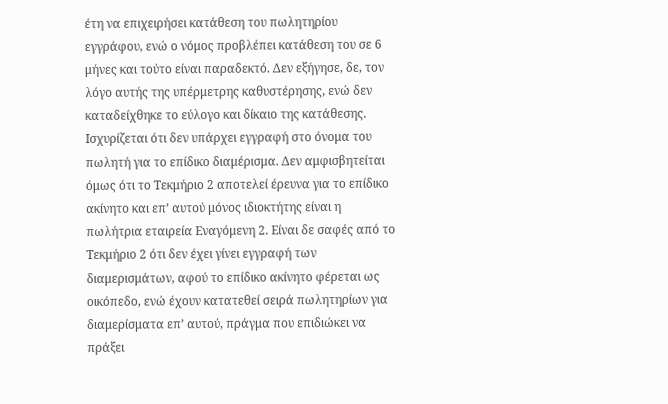έτη να επιχειρήσει κατάθεση του πωλητηρίου εγγράφου, ενώ ο νόμος προβλέπει κατάθεση του σε 6 μήνες και τούτο είναι παραδεκτό. Δεν εξήγησε, δε, τον λόγο αυτής της υπέρμετρης καθυστέρησης, ενώ δεν καταδείχθηκε το εύλογο και δίκαιο της κατάθεσης.
Ισχυρίζεται ότι δεν υπάρχει εγγραφή στο όνομα του πωλητή για το επίδικο διαμέρισμα. Δεν αμφισβητείται όμως ότι το Τεκμήριο 2 αποτελεί έρευνα για το επίδικο ακίνητο και επ’ αυτού μόνος ιδιοκτήτης είναι η πωλήτρια εταιρεία Εναγόμενη 2. Είναι δε σαφές από το Τεκμήριο 2 ότι δεν έχει γίνει εγγραφή των διαμερισμάτων, αφού το επίδικο ακίνητο φέρεται ως οικόπεδο, ενώ έχουν κατατεθεί σειρά πωλητηρίων για διαμερίσματα επ’ αυτού, πράγμα που επιδιώκει να πράξει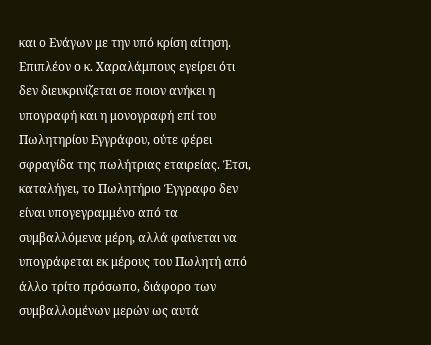και ο Ενάγων με την υπό κρίση αίτηση.
Επιπλέον ο κ. Χαραλάμπους εγείρει ότι δεν διευκρινίζεται σε ποιον ανήκει η υπογραφή και η μονογραφή επί του Πωλητηρίου Εγγράφου, ούτε φέρει σφραγίδα της πωλήτριας εταιρείας. Έτσι, καταλήγει, το Πωλητήριο Έγγραφο δεν είναι υπογεγραμμένο από τα συμβαλλόμενα μέρη, αλλά φαίνεται να υπογράφεται εκ μέρους του Πωλητή από άλλο τρίτο πρόσωπο, διάφορο των συμβαλλομένων μερών ως αυτά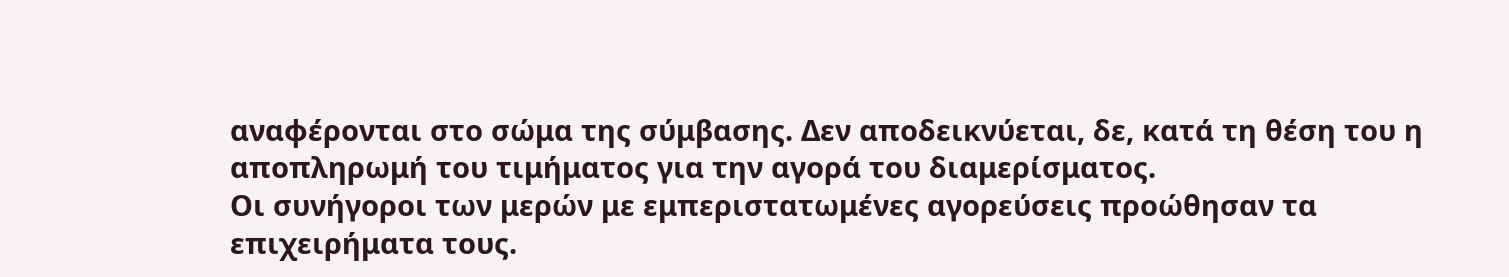αναφέρονται στο σώμα της σύμβασης. Δεν αποδεικνύεται, δε, κατά τη θέση του η αποπληρωμή του τιμήματος για την αγορά του διαμερίσματος.
Οι συνήγοροι των μερών με εμπεριστατωμένες αγορεύσεις προώθησαν τα επιχειρήματα τους.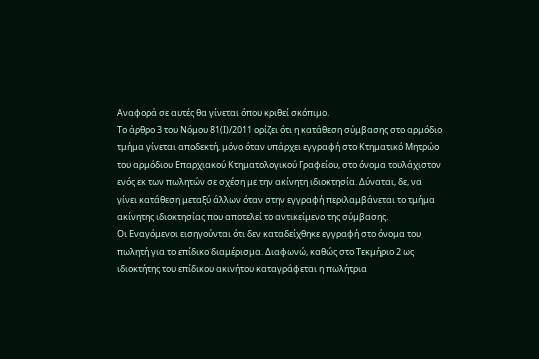Αναφορά σε αυτές θα γίνεται όπου κριθεί σκόπιμο.
Το άρθρο 3 του Νόμου 81(Ι)/2011 ορίζει ότι η κατάθεση σύμβασης στο αρμόδιο τμήμα γίνεται αποδεκτή, μόνο όταν υπάρχει εγγραφή στο Κτηματικό Μητρώο του αρμόδιου Επαρχιακού Κτηματολογικού Γραφείου, στο όνομα τουλάχιστον ενός εκ των πωλητών σε σχέση με την ακίνητη ιδιοκτησία. Δύναται, δε, να γίνει κατάθεση μεταξύ άλλων όταν στην εγγραφή περιλαμβάνεται το τμήμα ακίνητης ιδιοκτησίας που αποτελεί το αντικείμενο της σύμβασης.
Οι Εναγόμενοι εισηγούνται ότι δεν καταδείχθηκε εγγραφή στο όνομα του πωλητή για το επίδικο διαμέρισμα. Διαφωνώ, καθώς στο Τεκμήριο 2 ως ιδιοκτήτης του επίδικου ακινήτου καταγράφεται η πωλήτρια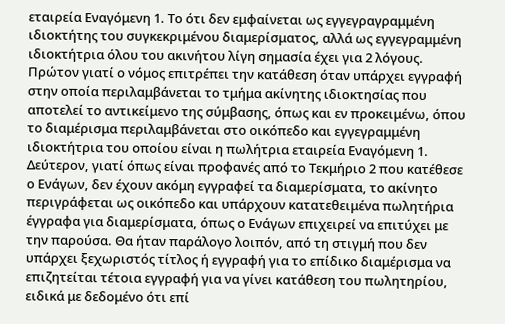εταιρεία Εναγόμενη 1. Το ότι δεν εμφαίνεται ως εγγεγραγραμμένη ιδιοκτήτης του συγκεκριμένου διαμερίσματος, αλλά ως εγγεγραμμένη ιδιοκτήτρια όλου του ακινήτου λίγη σημασία έχει για 2 λόγους. Πρώτον γιατί ο νόμος επιτρέπει την κατάθεση όταν υπάρχει εγγραφή στην οποία περιλαμβάνεται το τμήμα ακίνητης ιδιοκτησίας που αποτελεί το αντικείμενο της σύμβασης, όπως και εν προκειμένω, όπου το διαμέρισμα περιλαμβάνεται στο οικόπεδο και εγγεγραμμένη ιδιοκτήτρια του οποίου είναι η πωλήτρια εταιρεία Εναγόμενη 1.
Δεύτερον, γιατί όπως είναι προφανές από το Τεκμήριο 2 που κατέθεσε ο Ενάγων, δεν έχουν ακόμη εγγραφεί τα διαμερίσματα, το ακίνητο περιγράφεται ως οικόπεδο και υπάρχουν κατατεθειμένα πωλητήρια έγγραφα για διαμερίσματα, όπως ο Ενάγων επιχειρεί να επιτύχει με την παρούσα. Θα ήταν παράλογο λοιπόν, από τη στιγμή που δεν υπάρχει ξεχωριστός τίτλος ή εγγραφή για το επίδικο διαμέρισμα να επιζητείται τέτοια εγγραφή για να γίνει κατάθεση του πωλητηρίου, ειδικά με δεδομένο ότι επί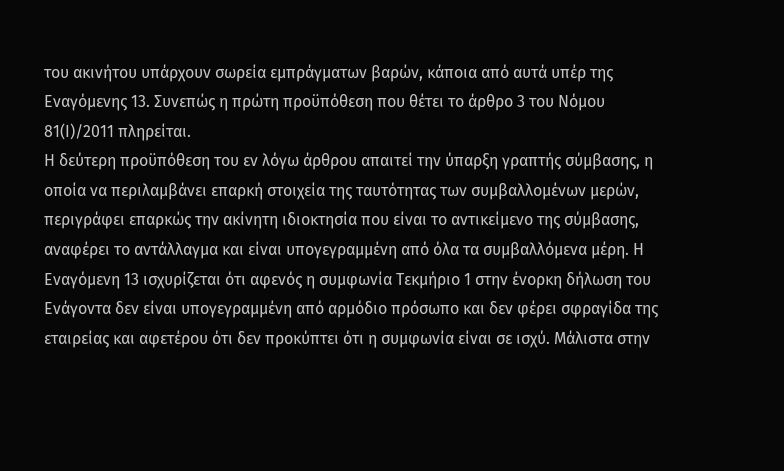του ακινήτου υπάρχουν σωρεία εμπράγματων βαρών, κάποια από αυτά υπέρ της Εναγόμενης 13. Συνεπώς η πρώτη προϋπόθεση που θέτει το άρθρο 3 του Νόμου 81(Ι)/2011 πληρείται.
Η δεύτερη προϋπόθεση του εν λόγω άρθρου απαιτεί την ύπαρξη γραπτής σύμβασης, η οποία να περιλαμβάνει επαρκή στοιχεία της ταυτότητας των συμβαλλομένων μερών, περιγράφει επαρκώς την ακίνητη ιδιοκτησία που είναι το αντικείμενο της σύμβασης, αναφέρει το αντάλλαγμα και είναι υπογεγραμμένη από όλα τα συμβαλλόμενα μέρη. Η Εναγόμενη 13 ισχυρίζεται ότι αφενός η συμφωνία Τεκμήριο 1 στην ένορκη δήλωση του Ενάγοντα δεν είναι υπογεγραμμένη από αρμόδιο πρόσωπο και δεν φέρει σφραγίδα της εταιρείας και αφετέρου ότι δεν προκύπτει ότι η συμφωνία είναι σε ισχύ. Μάλιστα στην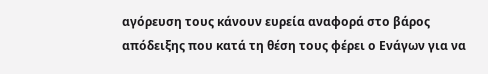αγόρευση τους κάνουν ευρεία αναφορά στο βάρος απόδειξης που κατά τη θέση τους φέρει ο Ενάγων για να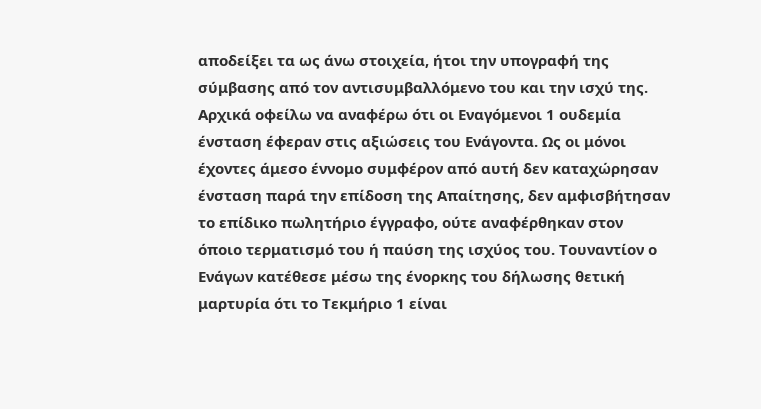αποδείξει τα ως άνω στοιχεία, ήτοι την υπογραφή της σύμβασης από τον αντισυμβαλλόμενο του και την ισχύ της.
Αρχικά οφείλω να αναφέρω ότι οι Εναγόμενοι 1 ουδεμία ένσταση έφεραν στις αξιώσεις του Ενάγοντα. Ως οι μόνοι έχοντες άμεσο έννομο συμφέρον από αυτή δεν καταχώρησαν ένσταση παρά την επίδοση της Απαίτησης, δεν αμφισβήτησαν το επίδικο πωλητήριο έγγραφο, ούτε αναφέρθηκαν στον όποιο τερματισμό του ή παύση της ισχύος του. Τουναντίον ο Ενάγων κατέθεσε μέσω της ένορκης του δήλωσης θετική μαρτυρία ότι το Τεκμήριο 1 είναι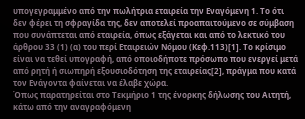υπογεγραμμένο από την πωλήτρια εταιρεία την Εναγόμενη 1. Το ότι δεν φέρει τη σφραγίδα της, δεν αποτελεί προαπαιτούμενο σε σύμβαση που συνάπτεται από εταιρεία, όπως εξάγεται και από το λεκτικό του άρθρου 33 (1) (α) του περί Εταιρειών Νόμου (Κεφ.113)[1]. Το κρίσιμο είναι να τεθεί υπογραφή, από οποιοδήποτε πρόσωπο που ενεργεί μετά από ρητή ή σιωπηρή εξουσιοδότηση της εταιρείας[2], πράγμα που κατά τον Ενάγοντα φαίνεται να έλαβε χώρα.
Όπως παρατηρείται στο Τεκμήριο 1 της ένορκης δήλωσης του Αιτητή, κάτω από την αναγραφόμενη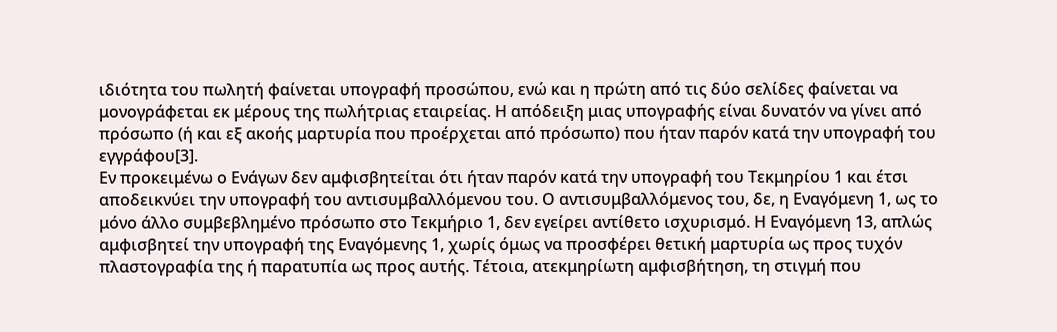ιδιότητα του πωλητή φαίνεται υπογραφή προσώπου, ενώ και η πρώτη από τις δύο σελίδες φαίνεται να μονογράφεται εκ μέρους της πωλήτριας εταιρείας. Η απόδειξη μιας υπογραφής είναι δυνατόν να γίνει από πρόσωπο (ή και εξ ακοής μαρτυρία που προέρχεται από πρόσωπο) που ήταν παρόν κατά την υπογραφή του εγγράφου[3].
Εν προκειμένω ο Ενάγων δεν αμφισβητείται ότι ήταν παρόν κατά την υπογραφή του Τεκμηρίου 1 και έτσι αποδεικνύει την υπογραφή του αντισυμβαλλόμενου του. Ο αντισυμβαλλόμενος του, δε, η Εναγόμενη 1, ως το μόνο άλλο συμβεβλημένο πρόσωπο στο Τεκμήριο 1, δεν εγείρει αντίθετο ισχυρισμό. Η Εναγόμενη 13, απλώς αμφισβητεί την υπογραφή της Εναγόμενης 1, χωρίς όμως να προσφέρει θετική μαρτυρία ως προς τυχόν πλαστογραφία της ή παρατυπία ως προς αυτής. Τέτοια, ατεκμηρίωτη αμφισβήτηση, τη στιγμή που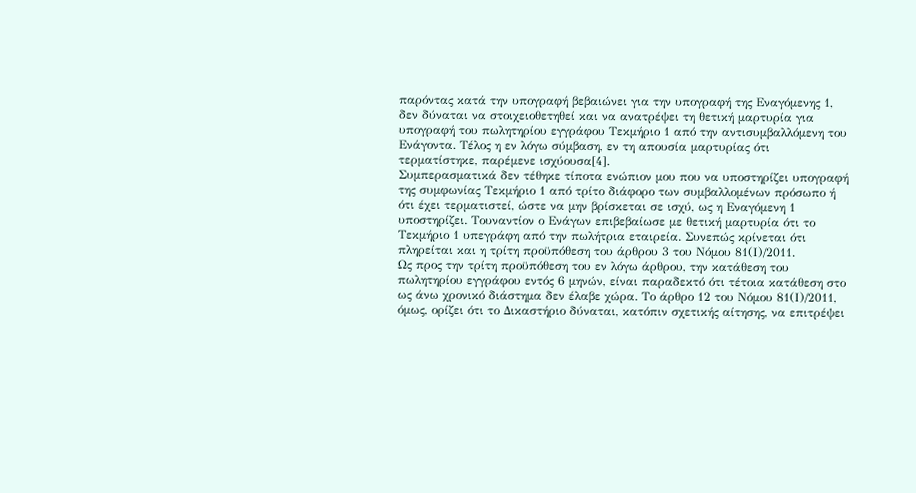παρόντας κατά την υπογραφή βεβαιώνει για την υπογραφή της Εναγόμενης 1, δεν δύναται να στοιχειοθετηθεί και να ανατρέψει τη θετική μαρτυρία για υπογραφή του πωλητηρίου εγγράφου Τεκμήριο 1 από την αντισυμβαλλόμενη του Ενάγοντα. Τέλος η εν λόγω σύμβαση, εν τη απουσία μαρτυρίας ότι τερματίστηκε, παρέμενε ισχύουσα[4].
Συμπερασματικά δεν τέθηκε τίποτα ενώπιον μου που να υποστηρίζει υπογραφή της συμφωνίας Τεκμήριο 1 από τρίτο διάφορο των συμβαλλομένων πρόσωπο ή ότι έχει τερματιστεί, ώστε να μην βρίσκεται σε ισχύ, ως η Εναγόμενη 1 υποστηρίζει. Τουναντίον ο Ενάγων επιβεβαίωσε με θετική μαρτυρία ότι το Τεκμήριο 1 υπεγράφη από την πωλήτρια εταιρεία. Συνεπώς κρίνεται ότι πληρείται και η τρίτη προϋπόθεση του άρθρου 3 του Νόμου 81(Ι)/2011.
Ως προς την τρίτη προϋπόθεση του εν λόγω άρθρου, την κατάθεση του πωλητηρίου εγγράφου εντός 6 μηνών, είναι παραδεκτό ότι τέτοια κατάθεση στο ως άνω χρονικό διάστημα δεν έλαβε χώρα. Το άρθρο 12 του Νόμου 81(Ι)/2011, όμως, ορίζει ότι το Δικαστήριο δύναται, κατόπιν σχετικής αίτησης, να επιτρέψει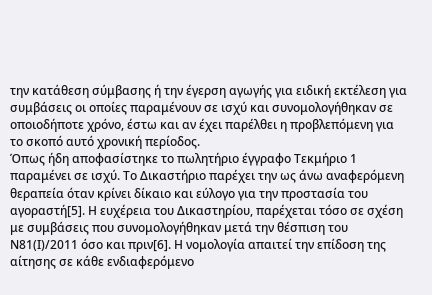την κατάθεση σύμβασης ή την έγερση αγωγής για ειδική εκτέλεση για συμβάσεις οι οποίες παραμένουν σε ισχύ και συνομολογήθηκαν σε οποιοδήποτε χρόνο, έστω και αν έχει παρέλθει η προβλεπόμενη για το σκοπό αυτό χρονική περίοδος.
Όπως ήδη αποφασίστηκε το πωλητήριο έγγραφο Τεκμήριο 1 παραμένει σε ισχύ. Το Δικαστήριο παρέχει την ως άνω αναφερόμενη θεραπεία όταν κρίνει δίκαιο και εύλογο για την προστασία του αγοραστή[5]. Η ευχέρεια του Δικαστηρίου, παρέχεται τόσο σε σχέση με συμβάσεις που συνομολογήθηκαν μετά την θέσπιση του Ν81(Ι)/2011 όσο και πριν[6]. Η νομολογία απαιτεί την επίδοση της αίτησης σε κάθε ενδιαφερόμενο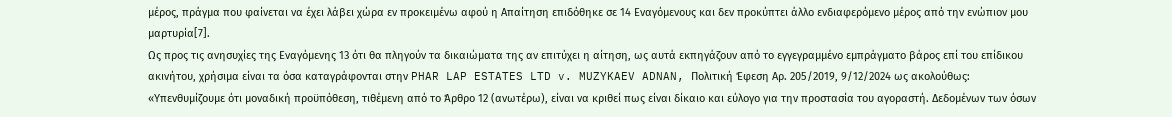μέρος, πράγμα που φαίνεται να έχει λάβει χώρα εν προκειμένω αφού η Απαίτηση επιδόθηκε σε 14 Εναγόμενους και δεν προκύπτει άλλο ενδιαφερόμενο μέρος από την ενώπιον μου μαρτυρία[7].
Ως προς τις ανησυχίες της Εναγόμενης 13 ότι θα πληγούν τα δικαιώματα της αν επιτύχει η αίτηση, ως αυτά εκπηγάζουν από το εγγεγραμμένο εμπράγματο βάρος επί του επίδικου ακινήτου, χρήσιμα είναι τα όσα καταγράφονται στην PHAR LAP ESTATES LTD v. MUZYKAEV ADNAN, Πολιτική Έφεση Αρ. 205/2019, 9/12/2024 ως ακολούθως:
«Υπενθυμίζουμε ότι μοναδική προϋπόθεση, τιθέμενη από το Άρθρο 12 (ανωτέρω), είναι να κριθεί πως είναι δίκαιο και εύλογο για την προστασία του αγοραστή. Δεδομένων των όσων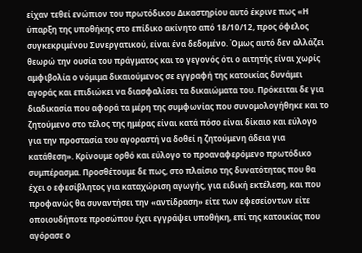είχαν τεθεί ενώπιον του πρωτόδικου Δικαστηρίου αυτό έκρινε πως «Η ύπαρξη της υποθήκης στο επίδικο ακίνητο από 18/10/12, προς όφελος συγκεκριμένου Συνεργατικού, είναι ένα δεδομένο. Όμως αυτό δεν αλλάζει θεωρώ την ουσία του πράγματος και το γεγονός ότι ο αιτητής είναι χωρίς αμφιβολία ο νόμιμα δικαιούμενος σε εγγραφή της κατοικίας δυνάμει αγοράς και επιδιώκει να διασφαλίσει τα δικαιώματα του. Πρόκειται δε για διαδικασία που αφορά τα μέρη της συμφωνίας που συνομολογήθηκε και το ζητούμενο στο τέλος της ημέρας είναι κατά πόσο είναι δίκαιο και εύλογο για την προστασία του αγοραστή να δοθεί η ζητούμενη άδεια για κατάθεση». Κρίνουμε ορθό και εύλογο το προαναφερόμενο πρωτόδικο συμπέρασμα. Προσθέτουμε δε πως, στο πλαίσιο της δυνατότητας που θα έχει ο εφεσίβλητος για καταχώριση αγωγής, για ειδική εκτέλεση, και που προφανώς θα συναντήσει την «αντίδραση» είτε των εφεσείοντων είτε οποιουδήποτε προσώπου έχει εγγράψει υποθήκη, επί της κατοικίας που αγόρασε ο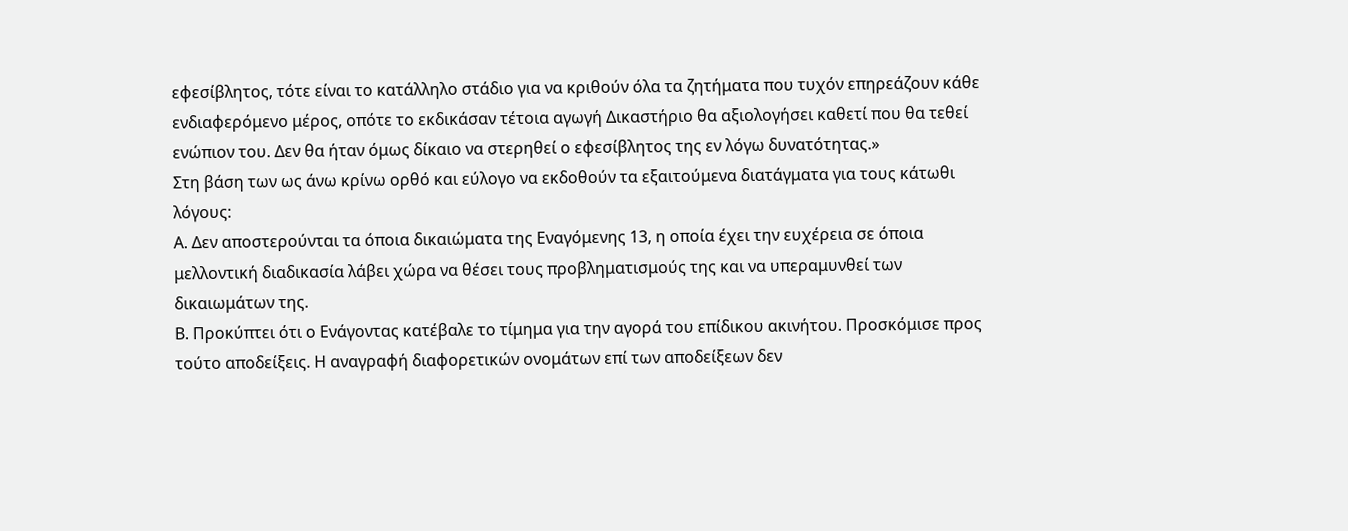εφεσίβλητος, τότε είναι το κατάλληλο στάδιο για να κριθούν όλα τα ζητήματα που τυχόν επηρεάζουν κάθε ενδιαφερόμενο μέρος, οπότε το εκδικάσαν τέτοια αγωγή Δικαστήριο θα αξιολογήσει καθετί που θα τεθεί ενώπιον του. Δεν θα ήταν όμως δίκαιο να στερηθεί ο εφεσίβλητος της εν λόγω δυνατότητας.»
Στη βάση των ως άνω κρίνω ορθό και εύλογο να εκδοθούν τα εξαιτούμενα διατάγματα για τους κάτωθι λόγους:
Α. Δεν αποστερούνται τα όποια δικαιώματα της Εναγόμενης 13, η οποία έχει την ευχέρεια σε όποια μελλοντική διαδικασία λάβει χώρα να θέσει τους προβληματισμούς της και να υπεραμυνθεί των δικαιωμάτων της.
Β. Προκύπτει ότι ο Ενάγοντας κατέβαλε το τίμημα για την αγορά του επίδικου ακινήτου. Προσκόμισε προς τούτο αποδείξεις. Η αναγραφή διαφορετικών ονομάτων επί των αποδείξεων δεν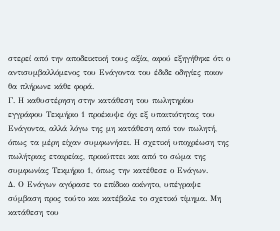στερεί από την αποδεικτική τους αξία, αφού εξηγήθηκε ότι ο αντισυμβαλλόμενος του Ενάγοντα του έδιδε οδηγίες ποιον θα πλήρωνε κάθε φορά.
Γ. Η καθυστέρηση στην κατάθεση του πωλητηρίου εγγράφου Τεκμήριο 1 προέκυψε όχι εξ υπαιτιότητας του Ενάγοντα, αλλά λόγω της μη κατάθεση από τον πωλητή, όπως τα μέρη είχαν συμφωνήσει. Η σχετική υποχρέωση της πωλήτριας εταιρείας, προκύπτει και από το σώμα της συμφωνίας Τεκμήριο 1, όπως την κατέθεσε ο Ενάγων.
Δ. Ο Ενάγων αγόρασε το επίδικο ακίνητο, υπέγραψε σύμβαση προς τούτο και κατέβαλε το σχετικό τίμημα. Μη κατάθεση του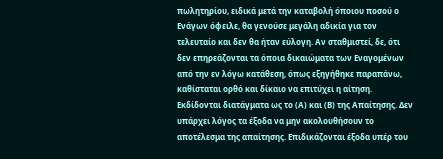πωλητηρίου, ειδικά μετά την καταβολή όποιου ποσού ο Ενάγων όφειλε, θα γενούσε μεγάλη αδικία για τον τελευταίο και δεν θα ήταν εύλογη. Αν σταθμιστεί, δε, ότι δεν επηρεάζονται τα όποια δικαιώματα των Εναγομένων από την εν λόγω κατάθεση, όπως εξηγήθηκε παραπάνω, καθίσταται ορθό και δίκαιο να επιτύχει η αίτηση.
Εκδίδονται διατάγματα ως το (Α) και (Β) της Απαίτησης. Δεν υπάρχει λόγος τα έξοδα να μην ακολουθήσουν το αποτέλεσμα της απαίτησης. Επιδικάζονται έξοδα υπέρ του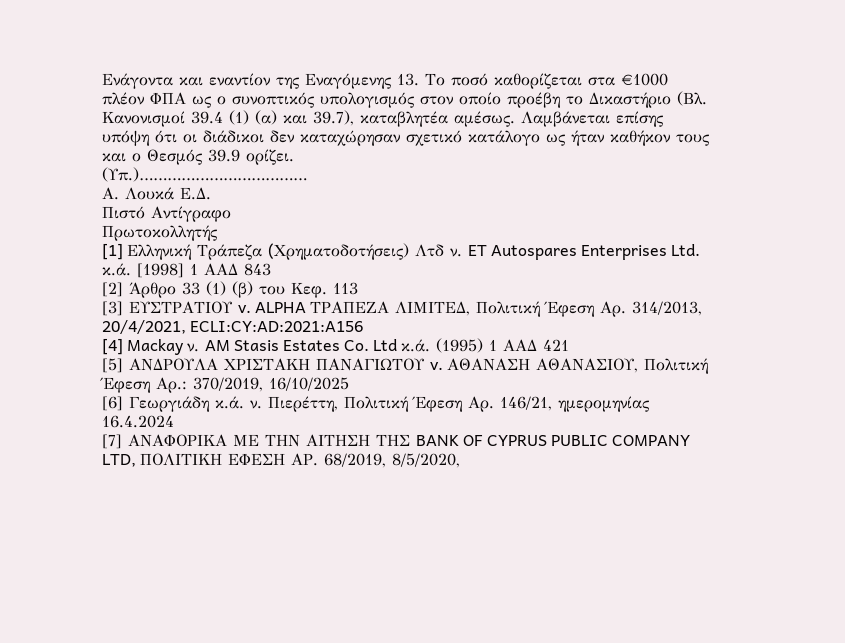Ενάγοντα και εναντίον της Εναγόμενης 13. Το ποσό καθορίζεται στα €1000 πλέον ΦΠΑ ως ο συνοπτικός υπολογισμός στον οποίο προέβη το Δικαστήριο (Βλ. Κανονισμοί 39.4 (1) (α) και 39.7), καταβλητέα αμέσως. Λαμβάνεται επίσης υπόψη ότι οι διάδικοι δεν καταχώρησαν σχετικό κατάλογο ως ήταν καθήκον τους και ο Θεσμός 39.9 ορίζει.
(Υπ.)………………………………
Α. Λουκά Ε.Δ.
Πιστό Αντίγραφο
Πρωτοκολλητής
[1] Eλληνική Tράπεζα (Xρηματοδοτήσεις) Λτδ ν. ET Autospares Enterprises Ltd. κ.ά. [1998] 1 ΑΑΔ 843
[2] Άρθρο 33 (1) (β) του Κεφ. 113
[3] ΕΥΣΤΡΑΤΙΟΥ v. ALPHA ΤΡΑΠΕΖΑ ΛΙΜΙΤΕΔ, Πολιτική Έφεση Αρ. 314/2013, 20/4/2021, ECLI:CY:AD:2021:A156
[4] Mackay ν. AM Stasis Estates Co. Ltd κ.ά. (1995) 1 ΑΑΔ 421
[5] ΑΝΔΡΟΥΛΑ ΧΡΙΣΤΑΚΗ ΠΑΝΑΓΙΩΤΟΥ v. ΑΘΑΝΑΣΗ ΑΘΑΝΑΣΙΟΥ, Πολιτική Έφεση Αρ.: 370/2019, 16/10/2025
[6] Γεωργιάδη κ.ά. ν. Πιερέττη, Πολιτική Έφεση Αρ. 146/21, ημερομηνίας 16.4.2024
[7] ΑΝΑΦΟΡΙΚΑ ΜΕ ΤΗΝ ΑΙΤΗΣΗ ΤΗΣ BANK OF CYPRUS PUBLIC COMPANY LTD, ΠΟΛΙΤΙΚΗ ΕΦΕΣΗ ΑΡ. 68/2019, 8/5/2020,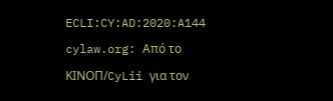ECLI:CY:AD:2020:A144
cylaw.org: Από το ΚΙΝOΠ/CyLii για τον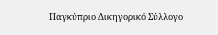Παγκύπριο Δικηγορικό Σύλλογο